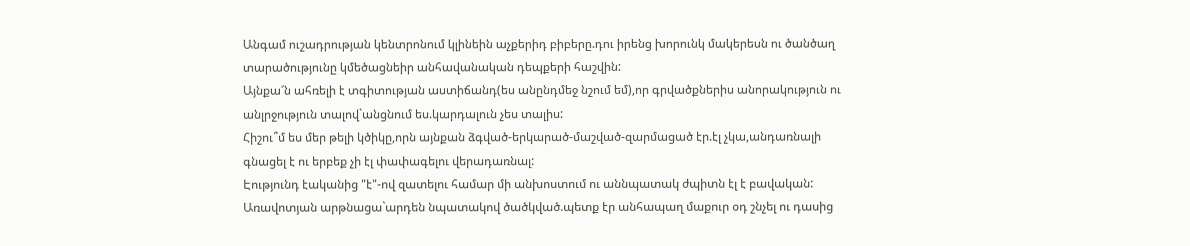Անգամ ուշադրության կենտրոնում կլինեին աչքերիդ բիբերը.դու իրենց խորունկ մակերեսն ու ծանծաղ տարածությունը կմեծացնեիր անհավանական դեպքերի հաշվին:
Այնքա՜ն ահռելի է տգիտության աստիճանդ(ես անընդմեջ նշում եմ),որ գրվածքներիս անորակություն ու անլրջություն տալով`անցնում ես.կարդալուն չես տալիս:
Հիշու՞մ ես մեր թելի կծիկը,որն այնքան ձգված-երկարած-մաշված-զարմացած էր.էլ չկա,անդառնալի գնացել է ու երբեք չի էլ փափագելու վերադառնալ:
Էությունդ էականից "է"-ով զատելու համար մի անխոստում ու աննպատակ ժպիտն էլ է բավական:
Առավոտյան արթնացա`արդեն նպատակով ծածկված.պետք էր անհապաղ մաքուր օդ շնչել ու դասից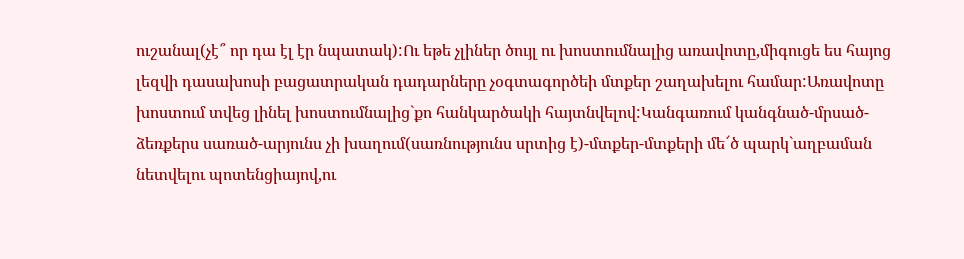ուշանալ(չէ՞ որ դա էլ էր նպատակ):Ու եթե չլիներ ծույլ ու խոստումնալից առավոտը,միգուցե ես հայոց լեզվի դասախոսի բացատրական դադարները չօգտագործեի մտքեր շաղախելու համար:Առավոտը խոստում տվեց լինել խոստումնալից`քո հանկարծակի հայտնվելով:Կանգառում կանգնած-մրսած-ձեռքերս սառած-արյունս չի խաղում(սառնությունս սրտից է)-մտքեր-մտքերի մե՜ծ պարկ`աղբաման նետվելու պոտենցիայով,ու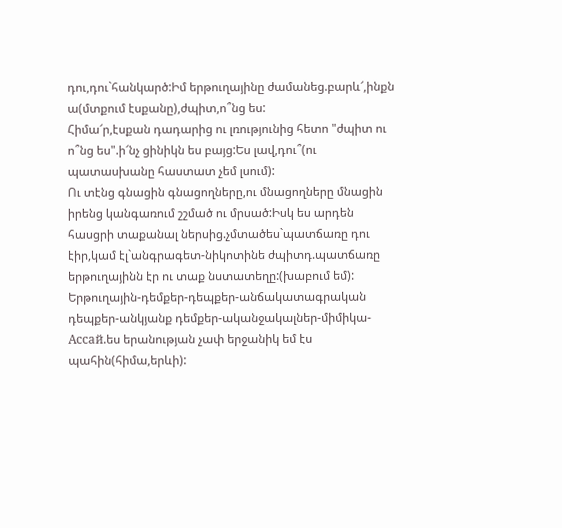դու,դու`հանկարծ:Իմ երթուղայինը ժամանեց.բարև՜,ինքն ա(մտքում էսքանը),ժպիտ,ո՞նց ես:
Հիմա՜ր,էսքան դադարից ու լռությունից հետո "ժպիտ ու ո՞նց ես".ի՜նչ ցինիկն ես բայց:Ես լավ,դու՞(ու պատասխանը հաստատ չեմ լսում):
Ու տէնց գնացին գնացողները,ու մնացողները մնացին իրենց կանգառում շշմած ու մրսած:Իսկ ես արդեն հասցրի տաքանալ ներսից.չմտածես`պատճառը դու էիր,կամ էլ`անգրագետ-նիկոտինե ժպիտդ.պատճառը երթուղայինն էր ու տաք նստատեղը:(խաբում եմ):
Երթուղային-դեմքեր-դեպքեր-անճակատագրական դեպքեր-անկյանք դեմքեր-ականջակալներ-միմիկա-Ассай.ես երանության չափ երջանիկ եմ էս պահին(հիմա,երևի):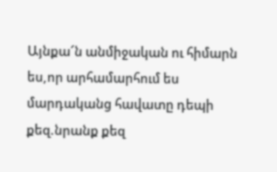Այնքա՜ն անմիջական ու հիմարն ես,որ արհամարհում ես մարդականց հավատը դեպի քեզ.նրանք քեզ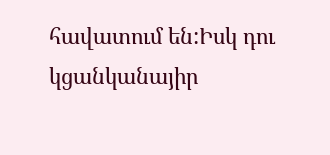հավատում են:Իսկ դու կցանկանայիր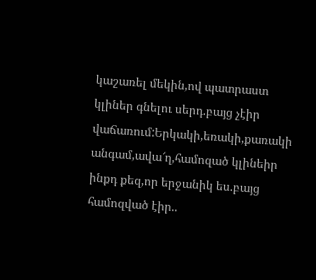կաշառել մեկին,ով պատրաստ կլիներ գնելու սերդ.բայց չէիր վաճառում:Երկակի,եռակի,քառակի անգամ,ավա՜ղ,համոզած կլինեիր ինքդ քեզ,որ երջանիկ ես.բայց համոզված էիր..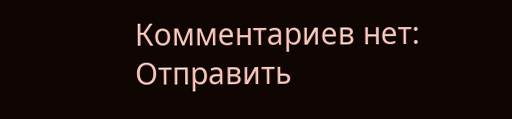Комментариев нет:
Отправить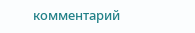комментарий